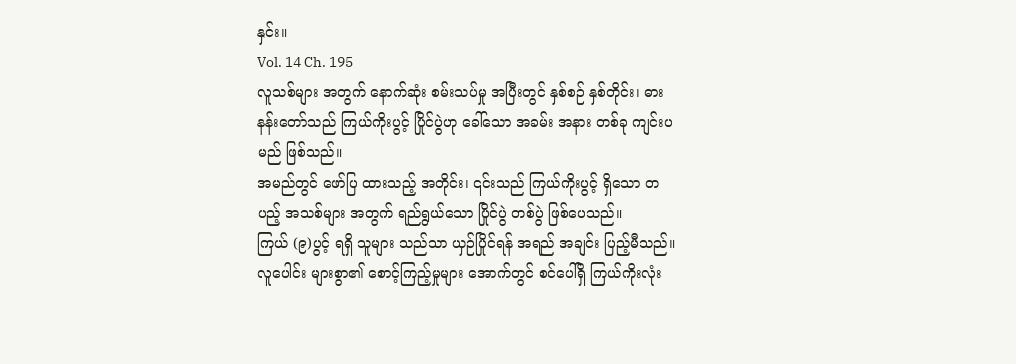နှင်း။
Vol. 14 Ch. 195
လူသစ်များ အတွက် နောက်ဆုံး စမ်းသပ်မှု အပြီးတွင် နှစ်စဉ် နှစ်တိုင်း၊ ဓားနန်းတော်သည် ကြယ်ကိုးပွင့် ပြိုင်ပွဲဟု ခေါ်သော အခမ်း အနား တစ်ခု ကျင်းပမည် ဖြစ်သည်။
အမည်တွင် ဖော်ပြ ထားသည့် အတိုင်း၊ ၎င်းသည် ကြယ်ကိုးပွင့် ရှိသော တပည့် အသစ်များ အတွက် ရည်ရွယ်သော ပြိုင်ပွဲ တစ်ပွဲ ဖြစ်ပေသည်။
ကြယ် (၉)ပွင့် ရရှိ သူများ သည်သာ ယှဉ်ပြိုင်ရန် အရည် အချင်း ပြည့်မီသည်။ လူပေါင်း များစွာ၏ စောင့်ကြည့်မှုများ အောက်တွင် စင်ပေါ်ရှိ ကြယ်ကိုးလုံး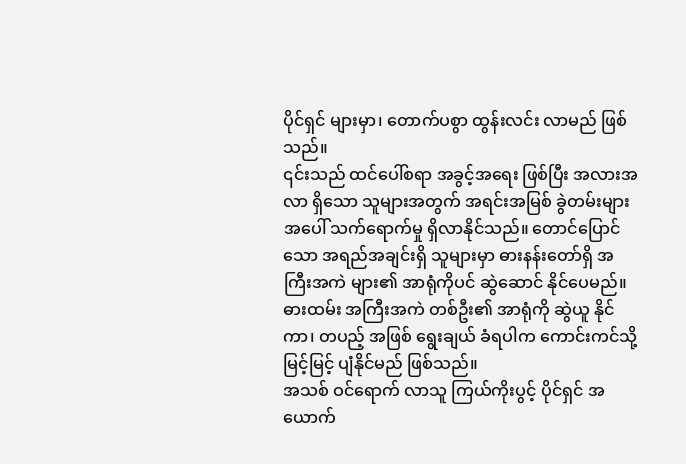ပိုင်ရှင် များမှာ၊ တောက်ပစွာ ထွန်းလင်း လာမည် ဖြစ်သည်။
၎င်းသည် ထင်ပေါ်စရာ အခွင့်အရေး ဖြစ်ပြီး အလားအလာ ရှိသော သူများအတွက် အရင်းအမြစ် ခွဲတမ်းများ အပေါ် သက်ရောက်မှု ရှိလာနိုင်သည်။ တောင်ပြောင်သော အရည်အချင်းရှိ သူများမှာ ဓားနန်းတော်ရှိ အကြီးအကဲ များ၏ အာရုံကိုပင် ဆွဲဆောင် နိုင်ပေမည်။
ဓားထမ်း အကြီးအကဲ တစ်ဦး၏ အာရုံကို ဆွဲယူ နိုင်ကာ၊ တပည့် အဖြစ် ရွေးချယ် ခံရပါက ကောင်းကင်သို့ မြင့်မြင့် ပျံနိုင်မည် ဖြစ်သည်။
အသစ် ဝင်ရောက် လာသူ ကြယ်ကိုးပွင့် ပိုင်ရှင် အယောက်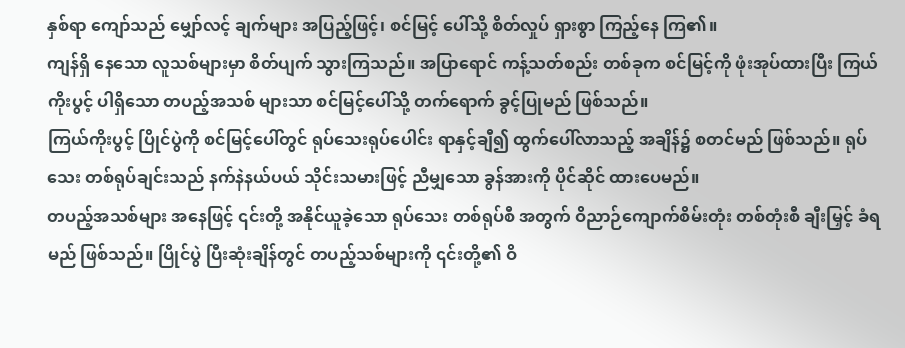နှစ်ရာ ကျော်သည် မျှော်လင့် ချက်များ အပြည့်ဖြင့်၊ စင်မြင့် ပေါ်သို့ စိတ်လှုပ် ရှားစွာ ကြည့်နေ ကြ၏။
ကျန်ရှိ နေသော လူသစ်များမှာ စိတ်ပျက် သွားကြသည်။ အပြာရောင် ကန့်သတ်စည်း တစ်ခုက စင်မြင့်ကို ဖုံးအုပ်ထားပြီး ကြယ်ကိုးပွင့် ပါရှိသော တပည့်အသစ် များသာ စင်မြင့်ပေါ်သို့ တက်ရောက် ခွင့်ပြုမည် ဖြစ်သည်။
ကြယ်ကိုးပွင့် ပြိုင်ပွဲကို စင်မြင့်ပေါ်တွင် ရုပ်သေးရုပ်ပေါင်း ရာနှင့်ချီ၍ ထွက်ပေါ်လာသည့် အချိန်၌ စတင်မည် ဖြစ်သည်။ ရုပ်သေး တစ်ရုပ်ချင်းသည် နက်နဲနယ်ပယ် သိုင်းသမားဖြင့် ညီမျှသော ခွန်အားကို ပိုင်ဆိုင် ထားပေမည်။
တပည့်အသစ်များ အနေဖြင့် ၎င်းတို့ အနိုင်ယူခဲ့သော ရုပ်သေး တစ်ရုပ်စီ အတွက် ဝိညာဉ်ကျောက်စိမ်းတုံး တစ်တုံးစီ ချီးမြှင့် ခံရမည် ဖြစ်သည်။ ပြိုင်ပွဲ ပြီးဆုံးချိန်တွင် တပည့်သစ်များကို ၎င်းတို့၏ ဝိ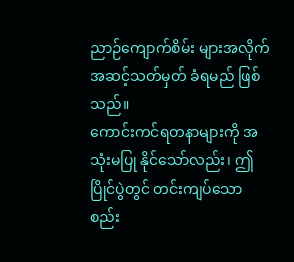ညာဉ်ကျောက်စိမ်း များအလိုက် အဆင့်သတ်မှတ် ခံရမည် ဖြစ်သည်။
ကောင်းကင်ရတနာများကို အသုံးမပြု နိုင်သော်လည်း၊ ဤပြိုင်ပွဲတွင် တင်းကျပ်သော စည်း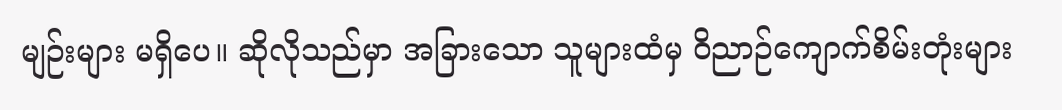မျဉ်းများ မရှိပေ။ ဆိုလိုသည်မှာ အခြားသော သူများထံမှ ဝိညာဉ်ကျောက်စိမ်းတုံးများ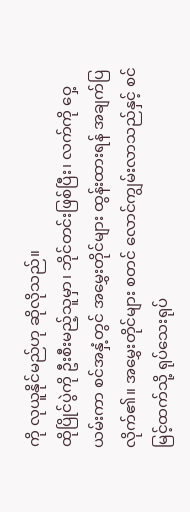ကို လုယူနိုင်မည်ဟု ဆိုလိုသည်။
ထိုပြိုင်ပွဲကို ဦးစီးမည့်သူမှာ၊ ဘိုင်တင်းဖြစ်ပြီး၊ လက်ကို ဝှေ့ယမ်းကာ စင်အနှံ့တွင် အမွှေးတိုင်များ ထွန်းထားရန် အချက်ပြလိုက်၏။ အမွှေးတိုင်များ စတင် လောင်ကျွမ်းလာသည်နှင့် စင်မြင့်ထက်သို့ ရုပ်သေးရုပ်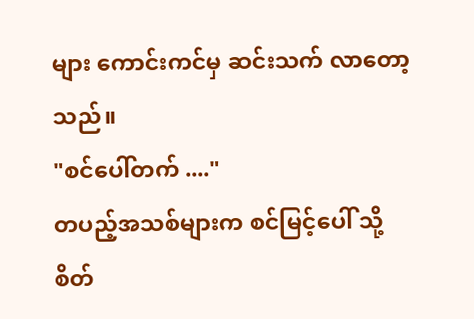များ ကောင်းကင်မှ ဆင်းသက် လာတော့သည်။
"စင်ပေါ်တက် ...."
တပည့်အသစ်များက စင်မြင့်ပေါ် သို့ စိတ်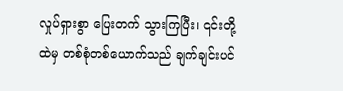လှုပ်ရှားစွာ ပြေးတက် သွားကြပြီး၊ ၎င်းတို့ထဲမှ တစ်စုံတစ်ယောက်သည် ချက်ချင်းပင်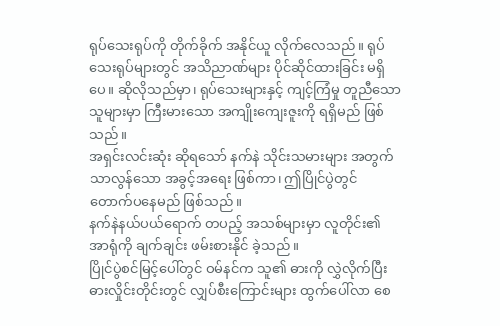ရုပ်သေးရုပ်ကို တိုက်ခိုက် အနိုင်ယူ လိုက်လေသည်။ ရုပ်သေးရုပ်များတွင် အသိညာဏ်များ ပိုင်ဆိုင်ထားခြင်း မရှိပေ။ ဆိုလိုသည်မှာ၊ ရုပ်သေးများနှင့် ကျင့်ကြံမှု တူညီသော သူများမှာ ကြီးမားသော အကျိုးကျေးဇူးကို ရရှိမည် ဖြစ်သည်။
အရှင်းလင်းဆုံး ဆိုရသော် နက်နဲ သိုင်းသမားများ အတွက် သာလွန်သော အခွင့်အရေး ဖြစ်ကာ၊ ဤပြိုင်ပွဲတွင် တောက်ပနေမည် ဖြစ်သည်။
နက်နဲနယ်ပယ်ရောက် တပည့် အသစ်များမှာ လူတိုင်း၏ အာရုံကို ချက်ချင်း ဖမ်းစားနိုင် ခဲ့သည်။
ပြိုင်ပွဲစင်မြင့်ပေါ်တွင် ဝမ်နင်က သူ၏ ဓားကို လွှဲလိုက်ပြီး ဓားလှိုင်းတိုင်းတွင် လျှပ်စီးကြောင်းများ ထွက်ပေါ်လာ စေ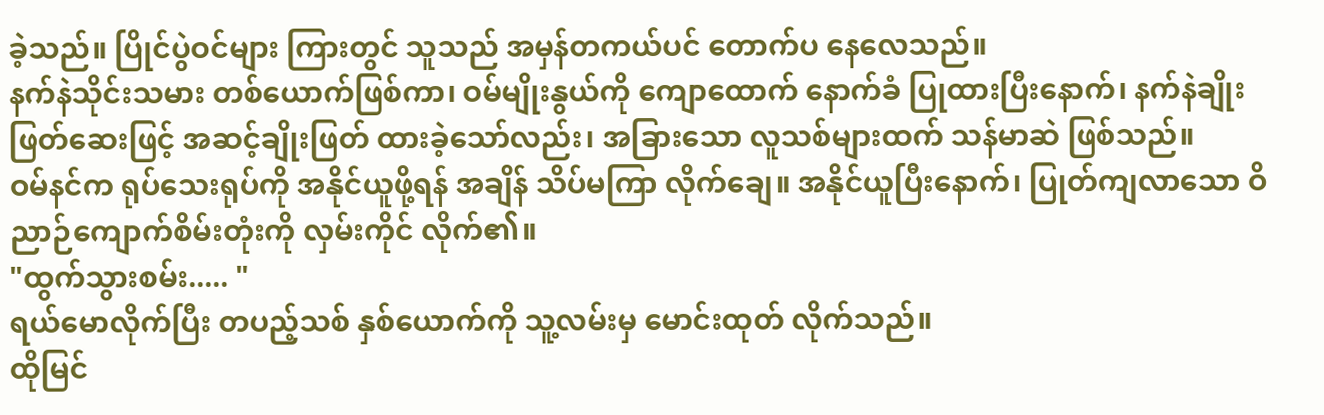ခဲ့သည်။ ပြိုင်ပွဲဝင်များ ကြားတွင် သူသည် အမှန်တကယ်ပင် တောက်ပ နေလေသည်။
နက်နဲသိုင်းသမား တစ်ယောက်ဖြစ်ကာ၊ ဝမ်မျိုးနွယ်ကို ကျောထောက် နောက်ခံ ပြုထားပြီးနောက်၊ နက်နဲချိုးဖြတ်ဆေးဖြင့် အဆင့်ချိုးဖြတ် ထားခဲ့သော်လည်း၊ အခြားသော လူသစ်များထက် သန်မာဆဲ ဖြစ်သည်။
ဝမ်နင်က ရုပ်သေးရုပ်ကို အနိုင်ယူဖို့ရန် အချိန် သိပ်မကြာ လိုက်ချေ။ အနိုင်ယူပြီးနောက်၊ ပြုတ်ကျလာသော ဝိညာဉ်ကျောက်စိမ်းတုံးကို လှမ်းကိုင် လိုက်၏။
"ထွက်သွားစမ်း..... "
ရယ်မောလိုက်ပြီး တပည့်သစ် နှစ်ယောက်ကို သူ့လမ်းမှ မောင်းထုတ် လိုက်သည်။
ထိုမြင်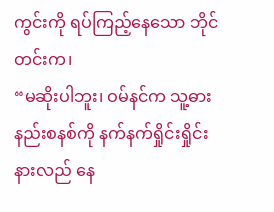ကွင်းကို ရပ်ကြည့်နေသော ဘိုင်တင်းက၊
“မဆိုးပါဘူး၊ ဝမ်နင်က သူ့ဓား နည်းစနစ်ကို နက်နက်ရှိုင်းရှိုင်း နားလည် နေ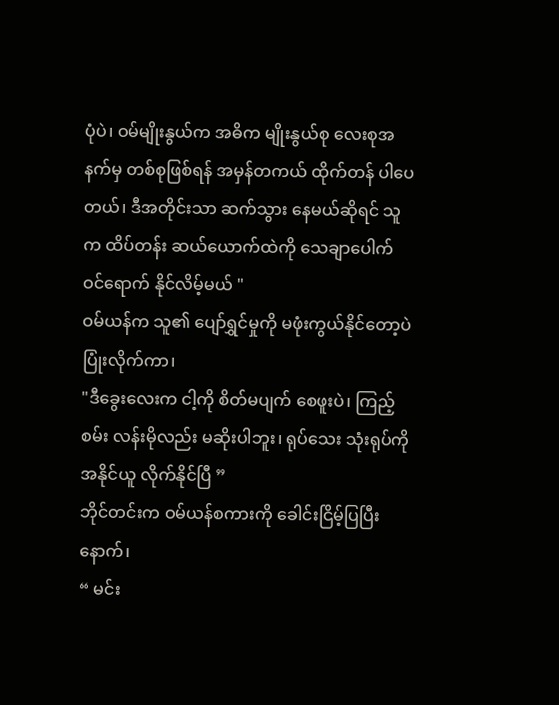ပုံပဲ၊ ဝမ်မျိုးနွယ်က အဓိက မျိုးနွယ်စု လေးစုအနက်မှ တစ်စုဖြစ်ရန် အမှန်တကယ် ထိုက်တန် ပါပေတယ်၊ ဒီအတိုင်းသာ ဆက်သွား နေမယ်ဆိုရင် သူက ထိပ်တန်း ဆယ်ယောက်ထဲကို သေချာပေါက် ဝင်ရောက် နိုင်လိမ့်မယ် "
ဝမ်ယန်က သူ၏ ပျော်ရွှင်မှုကို မဖုံးကွယ်နိုင်တော့ပဲ ပြုံးလိုက်ကာ၊
"ဒီခွေးလေးက ငါ့ကို စိတ်မပျက် စေဖူးပဲ၊ ကြည့်စမ်း လန်းမိုလည်း မဆိုးပါဘူး၊ ရုပ်သေး သုံးရုပ်ကို အနိုင်ယူ လိုက်နိုင်ပြီ ”
ဘိုင်တင်းက ဝမ်ယန်စကားကို ခေါင်းငြိမ့်ပြပြီးနောက်၊
“ မင်း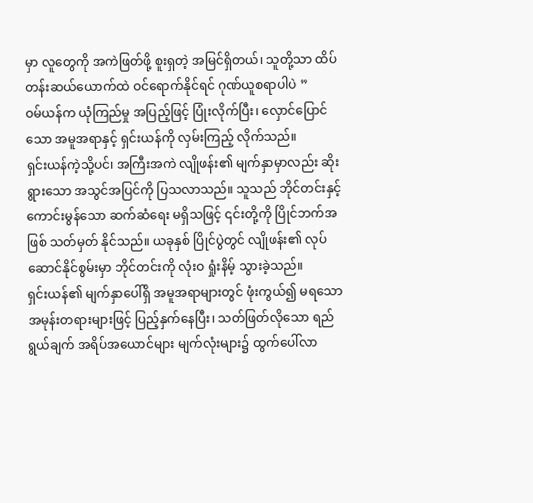မှာ လူတွေကို အကဲဖြတ်ဖို့ စူးရှတဲ့ အမြင်ရှိတယ်၊ သူတို့သာ ထိပ်တန်းဆယ်ယောက်ထဲ ဝင်ရောက်နိုင်ရင် ဂုဏ်ယူစရာပါပဲ ”
ဝမ်ယန်က ယုံကြည်မှု အပြည့်ဖြင့် ပြုံးလိုက်ပြီး၊ လှောင်ပြောင်သော အမူအရာနှင့် ရှင်းယန်ကို လှမ်းကြည့် လိုက်သည်။
ရှင်းယန်ကဲ့သို့ပင်၊ အကြီးအကဲ လျိုဖန်း၏ မျက်နှာမှာလည်း ဆိုးရွားသော အသွင်အပြင်ကို ပြသလာသည်။ သူသည် ဘိုင်တင်းနှင့် ကောင်းမွန်သော ဆက်ဆံရေး မရှိသဖြင့် ၎င်းတို့ကို ပြိုင်ဘက်အဖြစ် သတ်မှတ် နိုင်သည်။ ယခုနှစ် ပြိုင်ပွဲတွင် လျိုဖန်း၏ လုပ်ဆောင်နိုင်စွမ်းမှာ ဘိုင်တင်းကို လုံးဝ ရှုံးနိမ့် သွားခဲ့သည်။
ရှင်းယန်၏ မျက်နှာပေါ်ရှိ အမူအရာများတွင် ဖုံးကွယ်၍ မရသော အမုန်းတရားများဖြင့် ပြည့်နှက်နေပြီး၊ သတ်ဖြတ်လိုသော ရည်ရွယ်ချက် အရိပ်အယောင်များ မျက်လုံးများ၌ ထွက်ပေါ်လာ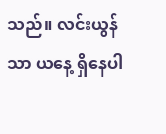သည်။ လင်းယွန်သာ ယနေ့ ရှိနေပါ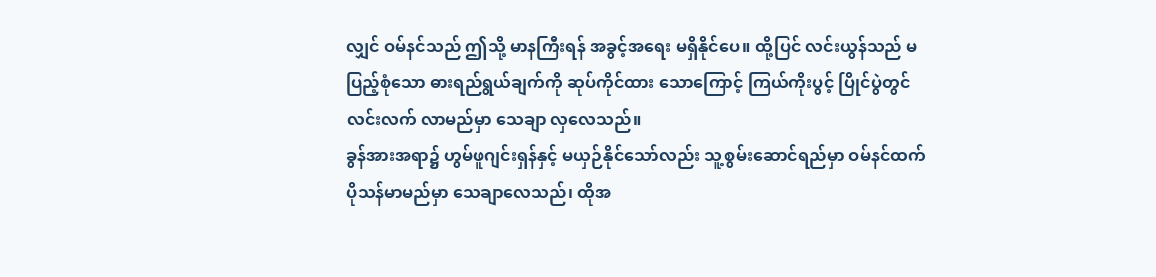လျှင် ဝမ်နင်သည် ဤသို့ မာနကြီးရန် အခွင့်အရေး မရှိနိုင်ပေ။ ထို့ပြင် လင်းယွန်သည် မပြည့်စုံသော ဓားရည်ရွယ်ချက်ကို ဆုပ်ကိုင်ထား သောကြောင့် ကြယ်ကိုးပွင့် ပြိုင်ပွဲတွင် လင်းလက် လာမည်မှာ သေချာ လှလေသည်။
ခွန်အားအရာ၌ ဟွမ်ဖူဂျင်းရှန်နှင့် မယှဉ်နိုင်သော်လည်း သူ့စွမ်းဆောင်ရည်မှာ ဝမ်နင်ထက် ပိုသန်မာမည်မှာ သေချာလေသည်၊ ထိုအ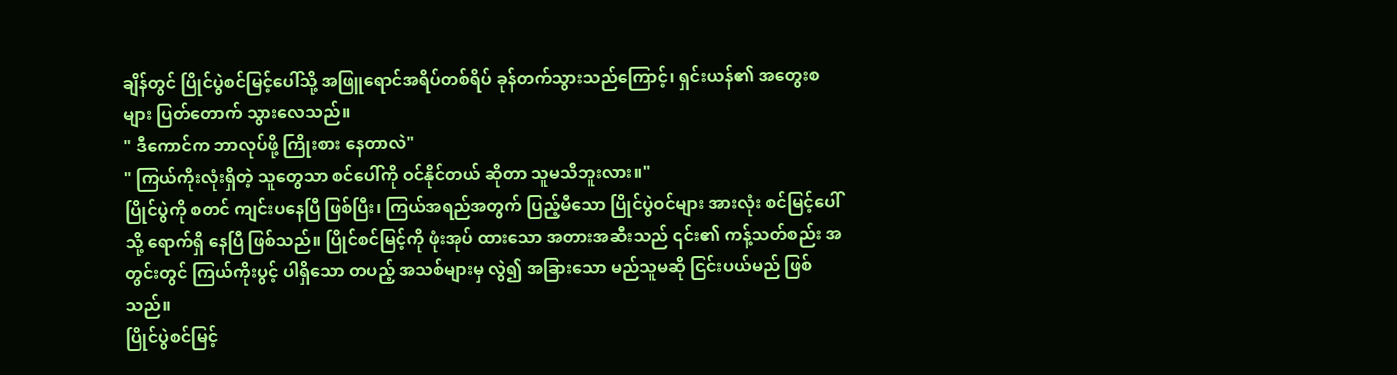ချိန်တွင် ပြိုင်ပွဲစင်မြင့်ပေါ်သို့ အဖြူရောင်အရိပ်တစ်ရိပ် ခုန်တက်သွားသည်ကြောင့်၊ ရှင်းယန်၏ အတွေးစများ ပြတ်တောက် သွားလေသည်။
" ဒီကောင်က ဘာလုပ်ဖို့ ကြိုးစား နေတာလဲ"
" ကြယ်ကိုးလုံးရှိတဲ့ သူတွေသာ စင်ပေါ်ကို ဝင်နိုင်တယ် ဆိုတာ သူမသိဘူးလား။"
ပြိုင်ပွဲကို စတင် ကျင်းပနေပြီ ဖြစ်ပြီး၊ ကြယ်အရည်အတွက် ပြည့်မီသော ပြိုင်ပွဲဝင်များ အားလုံး စင်မြင့်ပေါ်သို့ ရောက်ရှိ နေပြီ ဖြစ်သည်။ ပြိုင်စင်မြင့်ကို ဖုံးအုပ် ထားသော အတားအဆီးသည် ၎င်း၏ ကန့်သတ်စည်း အတွင်းတွင် ကြယ်ကိုးပွင့် ပါရှိသော တပည့် အသစ်များမှ လွဲ၍ အခြားသော မည်သူမဆို ငြင်းပယ်မည် ဖြစ်သည်။
ပြိုင်ပွဲစင်မြင့်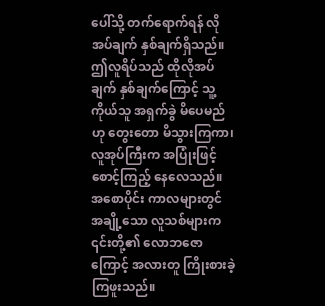ပေါ်သို့ တက်ရောက်ရန် လိုအပ်ချက် နှစ်ချက်ရှိသည်။ ဤလူရိပ်သည် ထိုလိုအပ်ချက် နှစ်ချက်ကြောင့် သူ့ကိုယ်သူ အရှက်ခွဲ မိပေမည်ဟု တွေးတော မိသွားကြကာ၊ လူအုပ်ကြီးက အပြုံးဖြင့် စောင့်ကြည့် နေလေသည်။ အစောပိုင်း ကာလများတွင် အချို့သော လူသစ်များက ၎င်းတို့၏ လောဘဇောကြောင့် အလားတူ ကြိုးစားခဲ့ ကြဖူးသည်။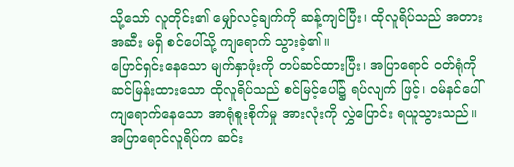သို့သော် လူတိုင်း၏ မျှော်လင့်ချက်ကို ဆန့်ကျင်ပြီး၊ ထိုလူရိပ်သည် အတားအဆီး မရှိ စင်ပေါ်သို့ ကျရောက် သွားခဲ့၏။
ပြောင်ရှင်းနေသော မျက်နှာဖုံးကို တပ်ဆင်ထားပြီး၊ အပြာရောင် ဝတ်ရုံကို ဆင်မြန်းထားသော ထိုလူရိပ်သည် စင်မြင့်ပေါ်၌ ရပ်လျက် ဖြင့်၊ ဝမ်နင်ပေါ် ကျရောက်နေသော အာရုံစူးစိုက်မှု အားလုံးကို လွှဲပြောင်း ရယူသွားသည်။
အပြာရောင်လူရိပ်က ဆင်း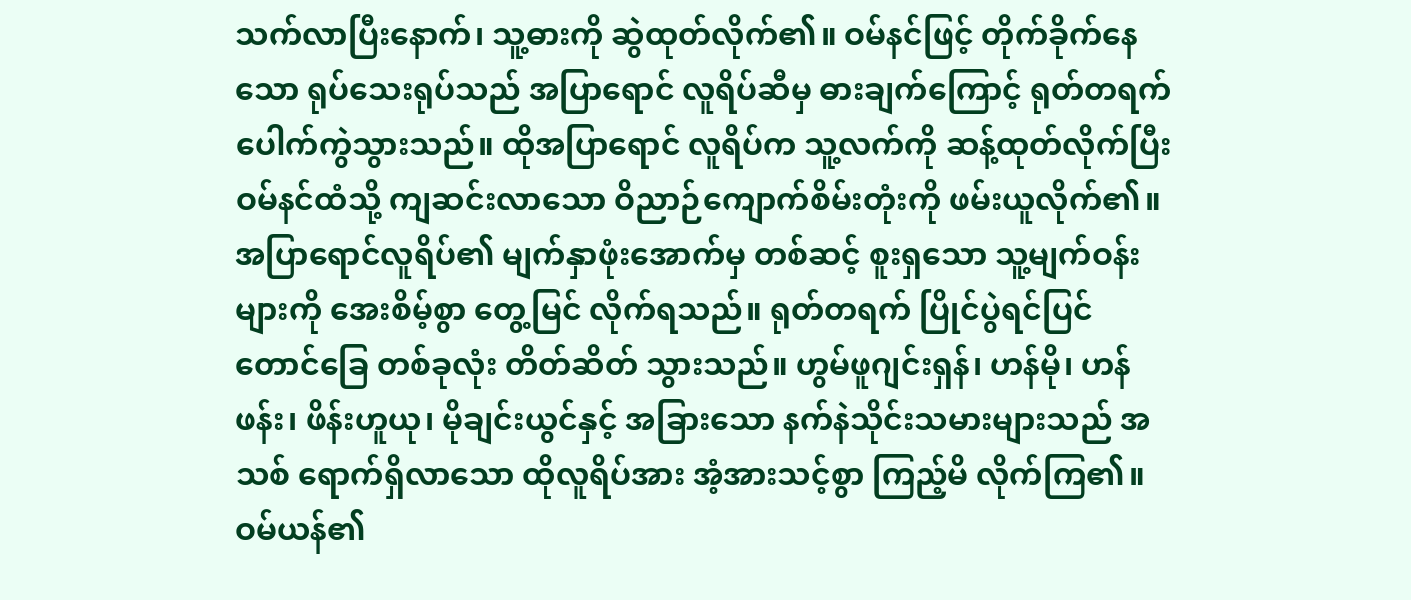သက်လာပြီးနောက်၊ သူ့ဓားကို ဆွဲထုတ်လိုက်၏။ ဝမ်နင်ဖြင့် တိုက်ခိုက်နေသော ရုပ်သေးရုပ်သည် အပြာရောင် လူရိပ်ဆီမှ ဓားချက်ကြောင့် ရုတ်တရက် ပေါက်ကွဲသွားသည်။ ထိုအပြာရောင် လူရိပ်က သူ့လက်ကို ဆန့်ထုတ်လိုက်ပြီး ဝမ်နင်ထံသို့ ကျဆင်းလာသော ဝိညာဉ်ကျောက်စိမ်းတုံးကို ဖမ်းယူလိုက်၏။
အပြာရောင်လူရိပ်၏ မျက်နှာဖုံးအောက်မှ တစ်ဆင့် စူးရှသော သူ့မျက်ဝန်းများကို အေးစိမ့်စွာ တွေ့မြင် လိုက်ရသည်။ ရုတ်တရက် ပြိုင်ပွဲရင်ပြင် တောင်ခြေ တစ်ခုလုံး တိတ်ဆိတ် သွားသည်။ ဟွမ်ဖူဂျင်းရှန်၊ ဟန်မို၊ ဟန်ဖန်း၊ ဖိန်းဟူယု၊ မိုချင်းယွင်နှင့် အခြားသော နက်နဲသိုင်းသမားများသည် အသစ် ရောက်ရှိလာသော ထိုလူရိပ်အား အံ့အားသင့်စွာ ကြည့်မိ လိုက်ကြ၏။
ဝမ်ယန်၏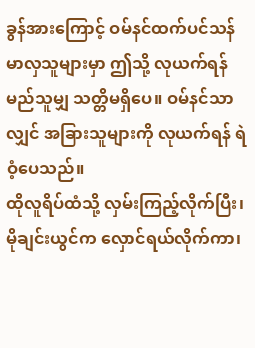ခွန်အားကြောင့် ဝမ်နင်ထက်ပင်သန်မာလှသူများမှာ ဤသို့ လုယက်ရန် မည်သူမျှ သတ္တိမရှိပေ။ ဝမ်နင်သာလျှင် အခြားသူများကို လုယက်ရန် ရဲဝံ့ပေသည်။
ထိုလူရိပ်ထံသို့ လှမ်းကြည့်လိုက်ပြီး၊ မိုချင်းယွင်က လှောင်ရယ်လိုက်ကာ၊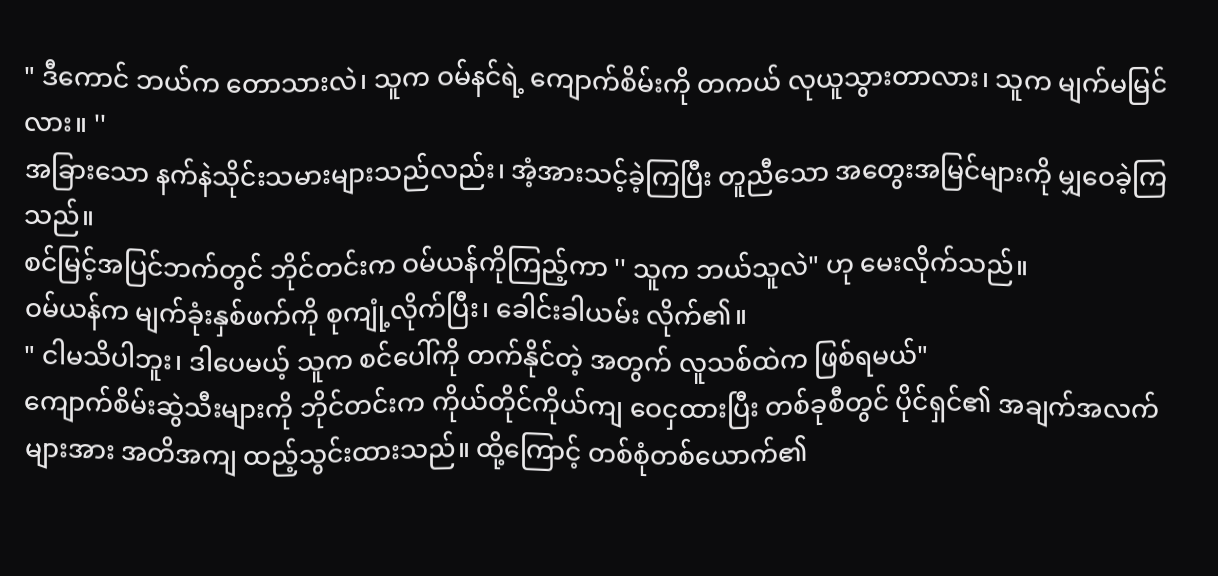" ဒီကောင် ဘယ်က တောသားလဲ၊ သူက ဝမ်နင်ရဲ့ ကျောက်စိမ်းကို တကယ် လုယူသွားတာလား၊ သူက မျက်မမြင်လား။ ''
အခြားသော နက်နဲသိုင်းသမားများသည်လည်း၊ အံ့အားသင့်ခဲ့ကြပြီး တူညီသော အတွေးအမြင်များကို မျှဝေခဲ့ကြသည်။
စင်မြင့်အပြင်ဘက်တွင် ဘိုင်တင်းက ဝမ်ယန်ကိုကြည့်ကာ '' သူက ဘယ်သူလဲ" ဟု မေးလိုက်သည်။
ဝမ်ယန်က မျက်ခုံးနှစ်ဖက်ကို စုကျုံ့လိုက်ပြီး၊ ခေါင်းခါယမ်း လိုက်၏။
" ငါမသိပါဘူး၊ ဒါပေမယ့် သူက စင်ပေါ်ကို တက်နိုင်တဲ့ အတွက် လူသစ်ထဲက ဖြစ်ရမယ်"
ကျောက်စိမ်းဆွဲသီးများကို ဘိုင်တင်းက ကိုယ်တိုင်ကိုယ်ကျ ဝေငှထားပြီး တစ်ခုစီတွင် ပိုင်ရှင်၏ အချက်အလက်များအား အတိအကျ ထည့်သွင်းထားသည်။ ထို့ကြောင့် တစ်စုံတစ်ယောက်၏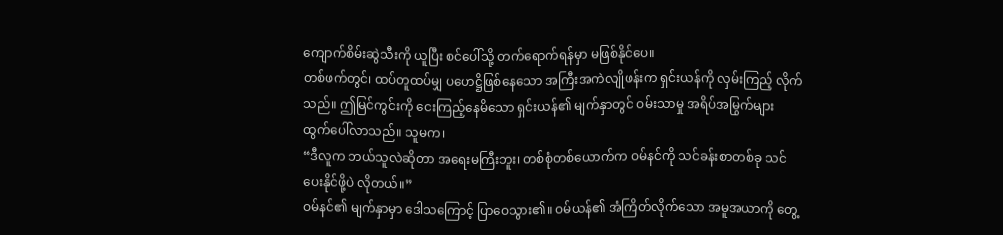ကျောက်စိမ်းဆွဲသီးကို ယူပြီး စင်ပေါ်သို့ တက်ရောက်ရန်မှာ မဖြစ်နိုင်ပေ။
တစ်ဖက်တွင်၊ ထပ်တူထပ်မျှ ပဟေဋ္ဌိဖြစ်နေသော အကြီးအကဲလျိုဖန်းက ရှင်းယန်ကို လှမ်းကြည့် လိုက်သည်။ ဤမြင်ကွင်းကို ငေးကြည့်နေမိသော ရှင်းယန်၏ မျက်နှာတွင် ဝမ်းသာမှု အရိပ်အမြွက်များ ထွက်ပေါ်လာသည်။ သူမက၊
“ဒီလူက ဘယ်သူလဲဆိုတာ အရေးမကြီးဘူး၊ တစ်စုံတစ်ယောက်က ဝမ်နင်ကို သင်ခန်းစာတစ်ခု သင်ပေးနိုင်ဖို့ပဲ လိုတယ်။”
ဝမ်နင်၏ မျက်နှာမှာ ဒေါသကြောင့် ပြာဝေသွား၏။ ဝမ်ယန်၏ အံကြိတ်လိုက်သော အမူအယာကို တွေ့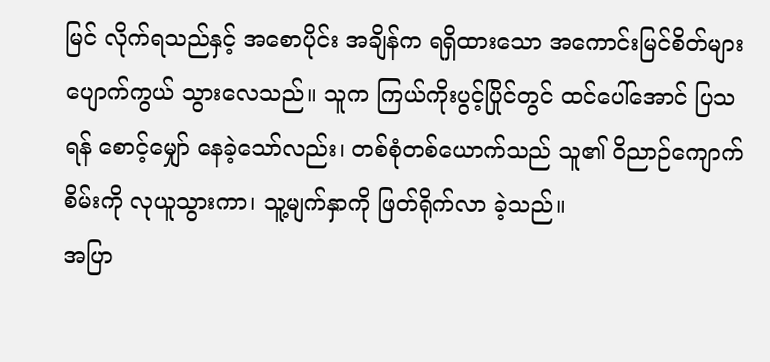မြင် လိုက်ရသည်နှင့် အစောပိုင်း အချိန်က ရရှိထားသော အကောင်းမြင်စိတ်များ ပျောက်ကွယ် သွားလေသည်။ သူက ကြယ်ကိုးပွင့်ပြိုင်တွင် ထင်ပေါ်အောင် ပြသရန် စောင့်မျှော် နေခဲ့သော်လည်း၊ တစ်စုံတစ်ယောက်သည် သူ၏ ဝိညာဉ်ကျောက်စိမ်းကို လုယူသွားကာ၊ သူ့မျက်နှာကို ဖြတ်ရိုက်လာ ခဲ့သည်။
အပြာ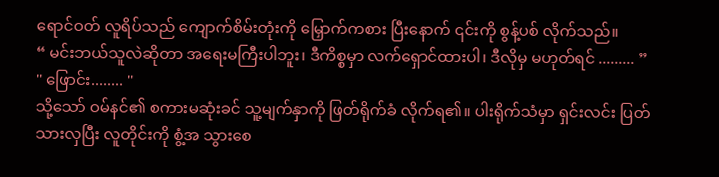ရောင်ဝတ် လူရိပ်သည် ကျောက်စိမ်းတုံးကို မြှောက်ကစား ပြီးနောက် ၎င်းကို စွန့်ပစ် လိုက်သည်။
“ မင်းဘယ်သူလဲဆိုတာ အရေးမကြီးပါဘူး၊ ဒီကိစ္စမှာ လက်ရှောင်ထားပါ၊ ဒီလိုမှ မဟုတ်ရင် ......... ”
'' ဖြောင်း........ ''
သို့သော် ဝမ်နင်၏ စကားမဆုံးခင် သူ့မျက်နှာကို ဖြတ်ရိုက်ခံ လိုက်ရ၏။ ပါးရိုက်သံမှာ ရှင်းလင်း ပြတ်သားလှပြီး လူတိုင်းကို စွံ့အ သွားစေ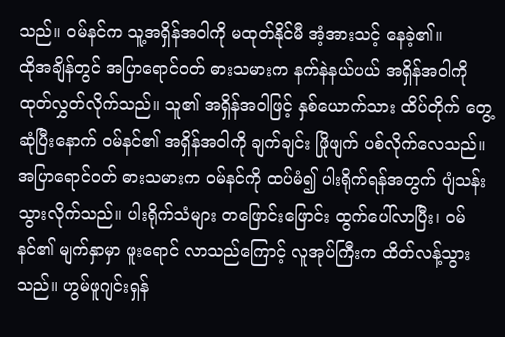သည်။ ဝမ်နင်က သူ့အရှိန်အဝါကို မထုတ်နိုင်မီ အံ့အားသင့် နေခဲ့၏။
ထိုအချိန်တွင် အပြာရောင်ဝတ် ဓားသမားက နက်နဲနယ်ပယ် အရှိန်အဝါကို ထုတ်လွှတ်လိုက်သည်။ သူ၏ အရှိန်အဝါဖြင့် နှစ်ယောက်သား ထိပ်တိုက် တွေ့ဆုံပြီးနောက် ဝမ်နင်၏ အရှိန်အဝါကို ချက်ချင်း ဖြိုဖျက် ပစ်လိုက်လေသည်။
အပြာရောင်ဝတ် ဓားသမားက ဝမ်နင်ကို ထပ်မံ၍ ပါးရိုက်ရန်အတွက် ပျံသန်း သွားလိုက်သည်။ ပါးရိုက်သံများ တဖြောင်းဖြောင်း ထွက်ပေါ်လာပြီး၊ ဝမ်နင်၏ မျက်နှာမှာ ဖူးရောင် လာသည်ကြောင့် လူအုပ်ကြီးက ထိတ်လန့်သွားသည်။ ဟွမ်ဖူဂျင်းရှန်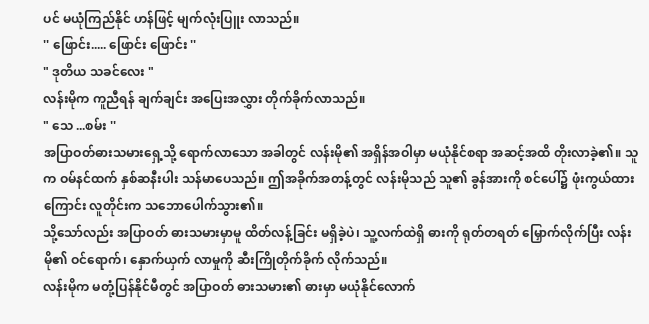ပင် မယုံကြည်နိုင် ဟန်ဖြင့် မျက်လုံးပြူး လာသည်။
'' ဖြောင်း..... ဖြောင်း ဖြောင်း ''
" ဒုတိယ သခင်လေး "
လန်းမိုက ကူညီရန် ချက်ချင်း အပြေးအလွှား တိုက်ခိုက်လာသည်။
" သေ ...စမ်း ''
အပြာဝတ်ဓားသမားရှေ့သို့ ရောက်လာသော အခါတွင် လန်းမို၏ အရှိန်အဝါမှာ မယုံနိုင်စရာ အဆင့်အထိ တိုးလာခဲ့၏။ သူက ဝမ်နင်ထက် နှစ်ဆနီးပါး သန်မာပေသည်။ ဤအခိုက်အတန့်တွင် လန်းမိုသည် သူ၏ ခွန်အားကို စင်ပေါ်၌ ဖုံးကွယ်ထားကြောင်း လူတိုင်းက သဘောပေါက်သွား၏။
သို့သော်လည်း အပြာဝတ် ဓားသမားမှာမူ ထိတ်လန့်ခြင်း မရှိခဲ့ပဲ၊ သူ့လက်ထဲရှိ ဓားကို ရုတ်တရတ် မြှောက်လိုက်ပြီး လန်းမို၏ ဝင်ရောက်၊ နှောက်ယှက် လာမှုကို ဆီးကြိုတိုက်ခိုက် လိုက်သည်။
လန်းမိုက မတုံ့ပြန်နိုင်မီတွင် အပြာဝတ် ဓားသမား၏ ဓားမှာ မယုံနိုင်လောက်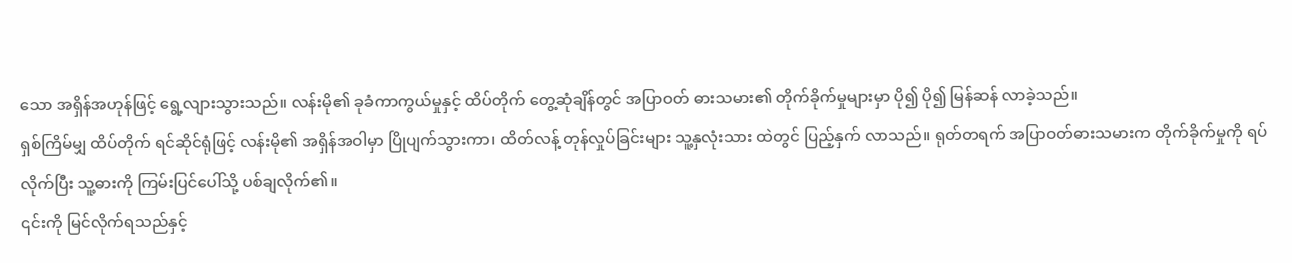သော အရှိန်အဟုန်ဖြင့် ရွေ့လျားသွားသည်။ လန်းမို၏ ခုခံကာကွယ်မှုနှင့် ထိပ်တိုက် တွေ့ဆုံချိန်တွင် အပြာဝတ် ဓားသမား၏ တိုက်ခိုက်မှုများမှာ ပို၍ ပို၍ မြန်ဆန် လာခဲ့သည်။
ရှစ်ကြိမ်မျှ ထိပ်တိုက် ရင်ဆိုင်ရုံဖြင့် လန်းမို၏ အရှိန်အဝါမှာ ပြိုပျက်သွားကာ၊ ထိတ်လန့် တုန်လှုပ်ခြင်းများ သူ့နှလုံးသား ထဲတွင် ပြည့်နှက် လာသည်။ ရုတ်တရက် အပြာဝတ်ဓားသမားက တိုက်ခိုက်မှုကို ရပ်လိုက်ပြီး သူ့ဓားကို ကြမ်းပြင်ပေါ်သို့ ပစ်ချလိုက်၏။
၎င်းကို မြင်လိုက်ရသည်နှင့်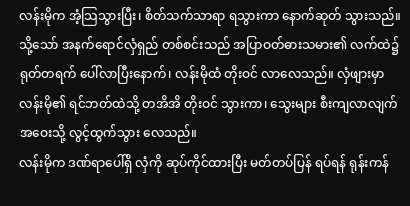လန်းမိုက အံ့သြသွားပြီး၊ စိတ်သက်သာရာ ရသွားကာ နောက်ဆုတ် သွားသည်။ သို့သော် အနက်ရောင်လှံရှည် တစ်စင်းသည် အပြာဝတ်ဓားသမား၏ လက်ထဲ၌ ရုတ်တရက် ပေါ်လာပြီးနောက်၊ လန်းမိုထံ တိုးဝင် လာလေသည်။ လှံဖျားမှာ လန်းမို၏ ရင်ဘတ်ထဲသို့ တအိအိ တိုးဝင် သွားကာ၊ သွေးများ စီးကျလာလျက် အဝေးသို့ လွင့်ထွက်သွား လေသည်။
လန်းမိုက ဒဏ်ရာပေါ်ရှိ လှံကို ဆုပ်ကိုင်ထားပြီး မတ်တပ်ပြန် ရပ်ရန် ရုန်းကန်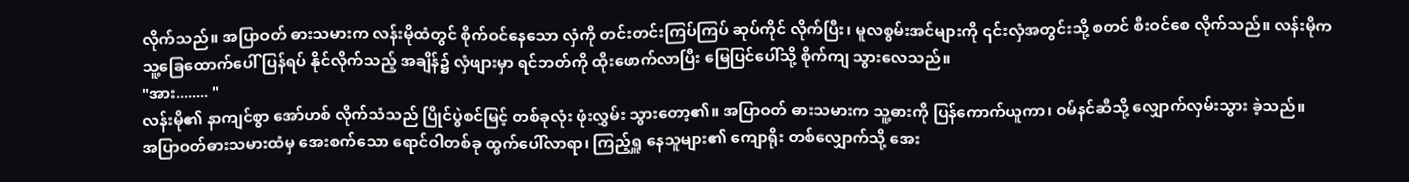လိုက်သည်။ အပြာဝတ် ဓားသမားက လန်းမိုထံတွင် စိုက်ဝင်နေသော လှံကို တင်းတင်းကြပ်ကြပ် ဆုပ်ကိုင် လိုက်ပြီး၊ မူလစွမ်းအင်များကို ၎င်းလှံအတွင်းသို့ စတင် စီးဝင်စေ လိုက်သည်။ လန်းမိုက သူ့ခြေထောက်ပေါ် ပြန်ရပ် နိုင်လိုက်သည့် အချိန်၌ လှံဖျားမှာ ရင်ဘတ်ကို ထိုးဖောက်လာပြီး မြေပြင်ပေါ်သို့ စိုက်ကျ သွားလေသည်။
"အား........ "
လန်းမို၏ နာကျင်စွာ အော်ဟစ် လိုက်သံသည် ပြိုင်ပွဲစင်မြင့် တစ်ခုလုံး ဖုံးလွှမ်း သွားတော့၏။ အပြာဝတ် ဓားသမားက သူ့ဓားကို ပြန်ကောက်ယူကာ၊ ဝမ်နင်ဆီသို့ လျှောက်လှမ်းသွား ခဲ့သည်။
အပြာဝတ်ဓားသမားထံမှ အေးစက်သော ရောင်ဝါတစ်ခု ထွက်ပေါ်လာရာ၊ ကြည့်ရှူ နေသူများ၏ ကျောရိုး တစ်လျှောက်သို့ အေး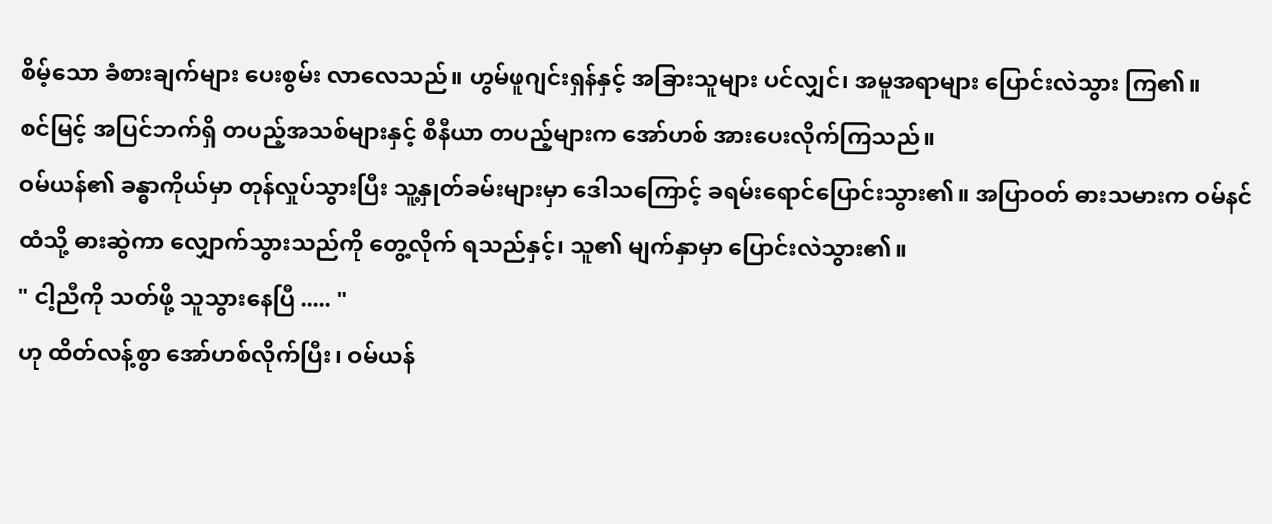စိမ့်သော ခံစားချက်များ ပေးစွမ်း လာလေသည်။ ဟွမ်ဖူဂျင်းရှန်နှင့် အခြားသူများ ပင်လျှင်၊ အမူအရာများ ပြောင်းလဲသွား ကြ၏။
စင်မြင့် အပြင်ဘက်ရှိ တပည့်အသစ်များနှင့် စီနီယာ တပည့်များက အော်ဟစ် အားပေးလိုက်ကြသည်။
ဝမ်ယန်၏ ခန္ဓာကိုယ်မှာ တုန်လှုပ်သွားပြီး သူ့နှုတ်ခမ်းများမှာ ဒေါသကြောင့် ခရမ်းရောင်ပြောင်းသွား၏။ အပြာဝတ် ဓားသမားက ဝမ်နင်ထံသို့ ဓားဆွဲကာ လျှောက်သွားသည်ကို တွေ့လိုက် ရသည်နှင့်၊ သူ၏ မျက်နှာမှာ ပြောင်းလဲသွား၏။
" ငါ့ညီကို သတ်ဖို့ သူသွားနေပြီ ..... "
ဟု ထိတ်လန့်စွာ အော်ဟစ်လိုက်ပြီး၊ ဝမ်ယန်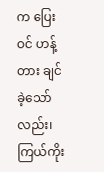က ပြေးဝင် ဟန့်တား ချင်ခဲ့သော်လည်း၊ ကြယ်ကိုး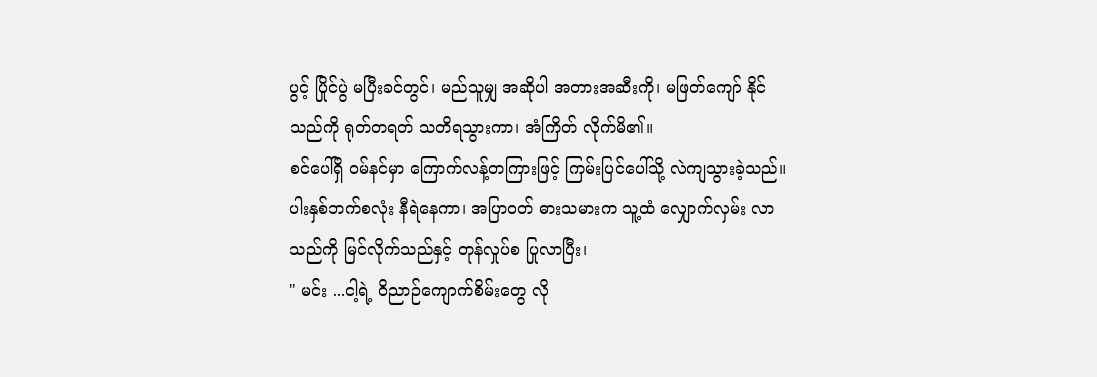ပွင့် ပြိုင်ပွဲ မပြီးခင်တွင်၊ မည်သူမျှ အဆိုပါ အတားအဆီးကို၊ မဖြတ်ကျော် နိုင်သည်ကို ရုတ်တရတ် သတိရသွားကာ၊ အံကြိတ် လိုက်မိ၏။
စင်ပေါ်ရှိ ဝမ်နင်မှာ ကြောက်လန့်တကြားဖြင့် ကြမ်းပြင်ပေါ်သို့ လဲကျသွားခဲ့သည်။ ပါးနှစ်ဘက်စလုံး နီရဲနေကာ၊ အပြာဝတ် ဓားသမားက သူ့ထံ လျှောက်လှမ်း လာသည်ကို မြင်လိုက်သည်နှင့် တုန်လှုပ်စ ပြုလာပြီး၊
" မင်း ...ငါ့ရဲ့ ဝိညာဉ်ကျောက်စိမ်းတွေ လို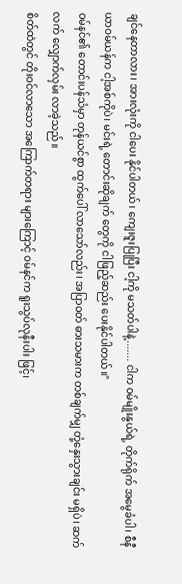ချင်နေတာလား၊ အားလုံးကို ငါပေး နိုင်ပါတယ်၊ ကျေးဇူးပြုပြီး ငါ့ကို မသတ်ပါနဲ့....... ငါက ဝမ်မျိုးနွယ်ရဲ့ တိုက်ရိုက် အမွေခံပါ၊ စီနီယာဝမ်ယန်က ငါ့အစ်ကိုပဲ၊ မင်းရဲ့ တောင်းဆိုချက် တွေကို ငါဖြည့်ဆည်း ပေးနိုင်ပါတယ်။"
ဝမ်နင်၏ တောင်းပန်သံမှာ တုန်ယင်စွာ ထွက်ပေါ် လာသော်လည်း၊ အပြာဝတ် ဓားသမားက တစ်ချက်မျှ တုံ့နှေးသွားချင်း မရှိပဲ၊ ဆက်လက် လျှောက်လှမ်း လာခဲ့သည်။
စိတ်ထဲတွင် တိုးဝင်လာသော အကြောက်တရား များကြောင့် ဝမ်နင်က ရူးသွပ်လုနီးပါး ဖြင့်၊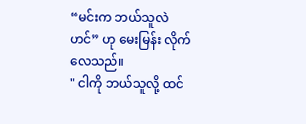“မင်းက ဘယ်သူလဲဟင်” ဟု မေးမြန်း လိုက်လေသည်။
" ငါကို ဘယ်သူလို့ ထင်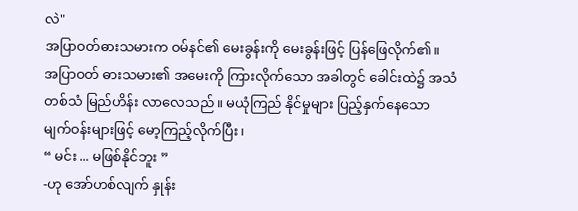လဲ"
အပြာဝတ်ဓားသမားက ဝမ်နင်၏ မေးခွန်းကို မေးခွန်းဖြင့် ပြန်ဖြေလိုက်၏။
အပြာဝတ် ဓားသမား၏ အမေးကို ကြားလိုက်သော အခါတွင် ခေါင်းထဲ၌ အသံတစ်သံ မြည်ဟိန်း လာလေသည်။ မယုံကြည် နိုင်မှုများ ပြည့်နှက်နေသော မျက်ဝန်းများဖြင့် မော့ကြည့်လိုက်ပြီး၊
“ မင်း ... မဖြစ်နိုင်ဘူး ”
-ဟု အော်ဟစ်လျက် နှုန်း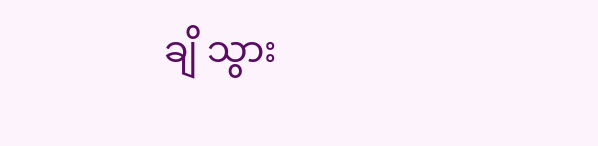ချိ သွား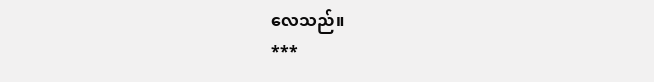လေသည်။
***